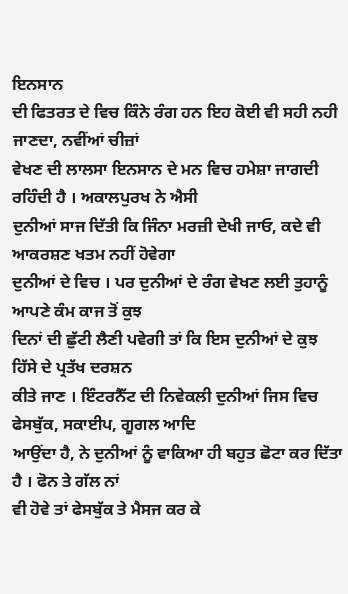ਇਨਸਾਨ
ਦੀ ਫਿਤਰਤ ਦੇ ਵਿਚ ਕਿੰਨੇ ਰੰਗ ਹਨ ਇਹ ਕੋਈ ਵੀ ਸਹੀ ਨਹੀ ਜਾਣਦਾ, ਨਵੀਂਆਂ ਚੀਜ਼ਾਂ
ਵੇਖਣ ਦੀ ਲਾਲਸਾ ਇਨਸਾਨ ਦੇ ਮਨ ਵਿਚ ਹਮੇਸ਼ਾ ਜਾਗਦੀ ਰਹਿੰਦੀ ਹੈ । ਅਕਾਲਪੁਰਖ ਨੇ ਐਸੀ
ਦੁਨੀਆਂ ਸਾਜ ਦਿੱਤੀ ਕਿ ਜਿੰਨਾ ਮਰਜ਼ੀ ਦੇਖੀ ਜਾਓ, ਕਦੇ ਵੀ ਆਕਰਸ਼ਣ ਖਤਮ ਨਹੀਂ ਹੋਵੇਗਾ
ਦੁਨੀਆਂ ਦੇ ਵਿਚ । ਪਰ ਦੁਨੀਆਂ ਦੇ ਰੰਗ ਵੇਖਣ ਲਈ ਤੁਹਾਨੂੰ ਆਪਣੇ ਕੰਮ ਕਾਜ ਤੋਂ ਕੁਝ
ਦਿਨਾਂ ਦੀ ਛੁੱਟੀ ਲੈਣੀ ਪਵੇਗੀ ਤਾਂ ਕਿ ਇਸ ਦੁਨੀਆਂ ਦੇ ਕੁਝ ਹਿੱਸੇ ਦੇ ਪ੍ਰਤੱਖ ਦਰਸ਼ਨ
ਕੀਤੇ ਜਾਣ । ਇੰਟਰਨੈੱਟ ਦੀ ਨਿਵੇਕਲੀ ਦੁਨੀਆਂ ਜਿਸ ਵਿਚ ਫੇਸਬੁੱਕ, ਸਕਾਈਪ, ਗੂਗਲ ਆਦਿ
ਆਉਂਦਾ ਹੈ, ਨੇ ਦੁਨੀਆਂ ਨੂੰ ਵਾਕਿਆ ਹੀ ਬਹੁਤ ਛੋਟਾ ਕਰ ਦਿੱਤਾ ਹੈ । ਫੋਨ ਤੇ ਗੱਲ ਨਾਂ
ਵੀ ਹੋਵੇ ਤਾਂ ਫੇਸਬੁੱਕ ਤੇ ਮੈਸਜ ਕਰ ਕੇ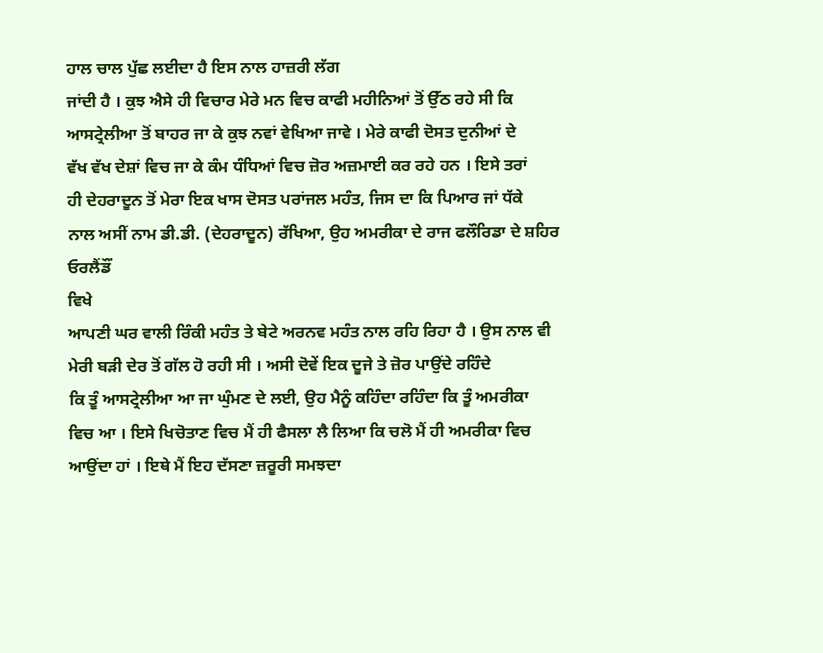ਹਾਲ ਚਾਲ ਪੁੱਛ ਲਈਦਾ ਹੈ ਇਸ ਨਾਲ ਹਾਜ਼ਰੀ ਲੱਗ
ਜਾਂਦੀ ਹੈ । ਕੁਝ ਐਸੇ ਹੀ ਵਿਚਾਰ ਮੇਰੇ ਮਨ ਵਿਚ ਕਾਫੀ ਮਹੀਨਿਆਂ ਤੋਂ ਉੱਠ ਰਹੇ ਸੀ ਕਿ
ਆਸਟ੍ਰੇਲੀਆ ਤੋਂ ਬਾਹਰ ਜਾ ਕੇ ਕੁਝ ਨਵਾਂ ਵੇਖਿਆ ਜਾਵੇ । ਮੇਰੇ ਕਾਫੀ ਦੋਸਤ ਦੁਨੀਆਂ ਦੇ
ਵੱਖ ਵੱਖ ਦੇਸ਼ਾਂ ਵਿਚ ਜਾ ਕੇ ਕੰਮ ਧੰਧਿਆਂ ਵਿਚ ਜ਼ੋਰ ਅਜ਼ਮਾਈ ਕਰ ਰਹੇ ਹਨ । ਇਸੇ ਤਰਾਂ
ਹੀ ਦੇਹਰਾਦੂਨ ਤੋਂ ਮੇਰਾ ਇਕ ਖਾਸ ਦੋਸਤ ਪਰਾਂਜਲ ਮਹੰਤ, ਜਿਸ ਦਾ ਕਿ ਪਿਆਰ ਜਾਂ ਧੱਕੇ
ਨਾਲ ਅਸੀਂ ਨਾਮ ਡੀ.ਡੀ. (ਦੇਹਰਾਦੂਨ) ਰੱਖਿਆ, ਉਹ ਅਮਰੀਕਾ ਦੇ ਰਾਜ ਫਲੌਰਿਡਾ ਦੇ ਸ਼ਹਿਰ
ਓਰਲੈਂਡੌਂ
ਵਿਖੇ
ਆਪਣੀ ਘਰ ਵਾਲੀ ਰਿੰਕੀ ਮਹੰਤ ਤੇ ਬੇਟੇ ਅਰਨਵ ਮਹੰਤ ਨਾਲ ਰਹਿ ਰਿਹਾ ਹੈ । ਉਸ ਨਾਲ ਵੀ
ਮੇਰੀ ਬੜੀ ਦੇਰ ਤੋਂ ਗੱਲ ਹੋ ਰਹੀ ਸੀ । ਅਸੀ ਦੋਵੇਂ ਇਕ ਦੂਜੇ ਤੇ ਜ਼ੋਰ ਪਾਉਂਦੇ ਰਹਿੰਦੇ
ਕਿ ਤੂੰ ਆਸਟ੍ਰੇਲੀਆ ਆ ਜਾ ਘੁੰਮਣ ਦੇ ਲਈ, ਉਹ ਮੈਨੂੰ ਕਹਿੰਦਾ ਰਹਿੰਦਾ ਕਿ ਤੂੰ ਅਮਰੀਕਾ
ਵਿਚ ਆ । ਇਸੇ ਖਿਚੋਤਾਣ ਵਿਚ ਮੈਂ ਹੀ ਫੈਸਲਾ ਲੈ ਲਿਆ ਕਿ ਚਲੋ ਮੈਂ ਹੀ ਅਮਰੀਕਾ ਵਿਚ
ਆਉਂਦਾ ਹਾਂ । ਇਥੇ ਮੈਂ ਇਹ ਦੱਸਣਾ ਜ਼ਰੂਰੀ ਸਮਝਦਾ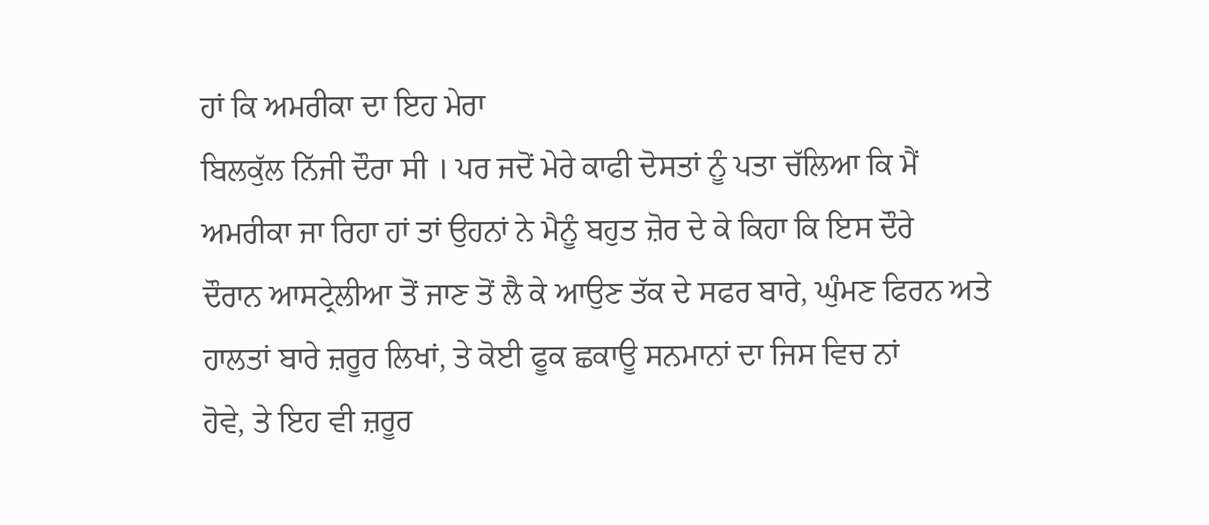ਹਾਂ ਕਿ ਅਮਰੀਕਾ ਦਾ ਇਹ ਮੇਰਾ
ਬਿਲਕੁੱਲ ਨਿੱਜੀ ਦੌਰਾ ਸੀ । ਪਰ ਜਦੋਂ ਮੇਰੇ ਕਾਫੀ ਦੋਸਤਾਂ ਨੂੰ ਪਤਾ ਚੱਲਿਆ ਕਿ ਮੈਂ
ਅਮਰੀਕਾ ਜਾ ਰਿਹਾ ਹਾਂ ਤਾਂ ਉਹਨਾਂ ਨੇ ਮੈਨੂੰ ਬਹੁਤ ਜ਼ੋਰ ਦੇ ਕੇ ਕਿਹਾ ਕਿ ਇਸ ਦੌਰੇ
ਦੌਰਾਨ ਆਸਟ੍ਰੇਲੀਆ ਤੋਂ ਜਾਣ ਤੋਂ ਲੈ ਕੇ ਆਉਣ ਤੱਕ ਦੇ ਸਫਰ ਬਾਰੇ, ਘੁੰਮਣ ਫਿਰਨ ਅਤੇ
ਹਾਲਤਾਂ ਬਾਰੇ ਜ਼ਰੂਰ ਲਿਖਾਂ, ਤੇ ਕੋਈ ਫੂਕ ਛਕਾਊ ਸਨਮਾਨਾਂ ਦਾ ਜਿਸ ਵਿਚ ਨਾਂ
ਹੋਵੇ, ਤੇ ਇਹ ਵੀ ਜ਼ਰੂਰ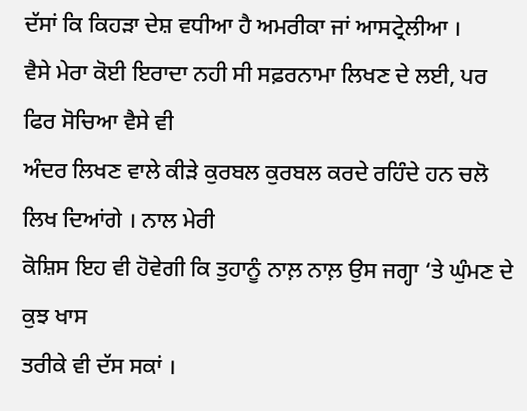ਦੱਸਾਂ ਕਿ ਕਿਹੜਾ ਦੇਸ਼ ਵਧੀਆ ਹੈ ਅਮਰੀਕਾ ਜਾਂ ਆਸਟ੍ਰੇਲੀਆ ।
ਵੈਸੇ ਮੇਰਾ ਕੋਈ ਇਰਾਦਾ ਨਹੀ ਸੀ ਸਫ਼ਰਨਾਮਾ ਲਿਖਣ ਦੇ ਲਈ, ਪਰ ਫਿਰ ਸੋਚਿਆ ਵੈਸੇ ਵੀ
ਅੰਦਰ ਲਿਖਣ ਵਾਲੇ ਕੀੜੇ ਕੁਰਬਲ ਕੁਰਬਲ ਕਰਦੇ ਰਹਿੰਦੇ ਹਨ ਚਲੋ ਲਿਖ ਦਿਆਂਗੇ । ਨਾਲ ਮੇਰੀ
ਕੋਸ਼ਿਸ ਇਹ ਵੀ ਹੋਵੇਗੀ ਕਿ ਤੁਹਾਨੂੰ ਨਾਲ਼ ਨਾਲ਼ ਉਸ ਜਗ੍ਹਾ ‘ਤੇ ਘੁੰਮਣ ਦੇ ਕੁਝ ਖਾਸ
ਤਰੀਕੇ ਵੀ ਦੱਸ ਸਕਾਂ ।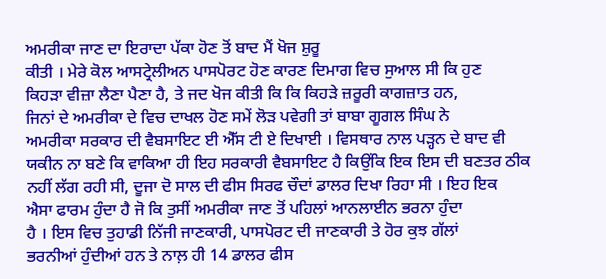ਅਮਰੀਕਾ ਜਾਣ ਦਾ ਇਰਾਦਾ ਪੱਕਾ ਹੋਣ ਤੋਂ ਬਾਦ ਮੈਂ ਖੋਜ ਸ਼ੁਰੂ
ਕੀਤੀ । ਮੇਰੇ ਕੋਲ ਆਸਟ੍ਰੇਲੀਅਨ ਪਾਸਪੋਰਟ ਹੋਣ ਕਾਰਣ ਦਿਮਾਗ ਵਿਚ ਸੁਆਲ ਸੀ ਕਿ ਹੁਣ
ਕਿਹੜਾ ਵੀਜ਼ਾ ਲੈਣਾ ਪੈਣਾ ਹੈ, ਤੇ ਜਦ ਖੋਜ ਕੀਤੀ ਕਿ ਕਿ ਕਿਹੜੇ ਜ਼ਰੂਰੀ ਕਾਗਜ਼ਾਤ ਹਨ,
ਜਿਨਾਂ ਦੇ ਅਮਰੀਕਾ ਦੇ ਵਿਚ ਦਾਖਲ ਹੋਣ ਸਮੇਂ ਲੋੜ ਪਵੇਗੀ ਤਾਂ ਬਾਬਾ ਗੂਗਲ ਸਿੰਘ ਨੇ
ਅਮਰੀਕਾ ਸਰਕਾਰ ਦੀ ਵੈਬਸਾਇਟ ਈ ਐੱਸ ਟੀ ਏ ਦਿਖਾਈ । ਵਿਸਥਾਰ ਨਾਲ ਪੜ੍ਹਨ ਦੇ ਬਾਦ ਵੀ
ਯਕੀਨ ਨਾ ਬਣੇ ਕਿ ਵਾਕਿਆ ਹੀ ਇਹ ਸਰਕਾਰੀ ਵੈਬਸਾਇਟ ਹੈ ਕਿਉਂਕਿ ਇਕ ਇਸ ਦੀ ਬਣਤਰ ਠੀਕ
ਨਹੀਂ ਲੱਗ ਰਹੀ ਸੀ, ਦੂਜਾ ਦੋ ਸਾਲ ਦੀ ਫੀਸ ਸਿਰਫ ਚੌਦਾਂ ਡਾਲਰ ਦਿਖਾ ਰਿਹਾ ਸੀ । ਇਹ ਇਕ
ਐਸਾ ਫਾਰਮ ਹੁੰਦਾ ਹੈ ਜੋ ਕਿ ਤੁਸੀਂ ਅਮਰੀਕਾ ਜਾਣ ਤੋਂ ਪਹਿਲਾਂ ਆਨਲਾਈਨ ਭਰਨਾ ਹੁੰਦਾ
ਹੈ । ਇਸ ਵਿਚ ਤੁਹਾਡੀ ਨਿੱਜੀ ਜਾਣਕਾਰੀ, ਪਾਸਪੋਰਟ ਦੀ ਜਾਣਕਾਰੀ ਤੇ ਹੋਰ ਕੁਝ ਗੱਲਾਂ
ਭਰਨੀਆਂ ਹੁੰਦੀਆਂ ਹਨ ਤੇ ਨਾਲ਼ ਹੀ 14 ਡਾਲਰ ਫੀਸ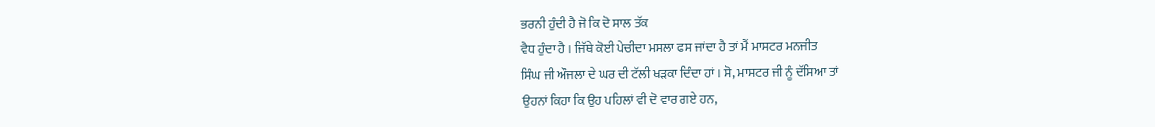ਭਰਨੀ ਹੁੰਦੀ ਹੈ ਜੋ ਕਿ ਦੋ ਸਾਲ ਤੱਕ
ਵੈਧ ਹੁੰਦਾ ਹੈ । ਜਿੱਥੇ ਕੋਈ ਪੇਚੀਦਾ ਮਸਲਾ ਫਸ ਜਾਂਦਾ ਹੈ ਤਾਂ ਮੈਂ ਮਾਸਟਰ ਮਨਜੀਤ
ਸਿੰਘ ਜੀ ਔਜਲਾ ਦੇ ਘਰ ਦੀ ਟੱਲੀ ਖੜਕਾ ਦਿੰਦਾ ਹਾਂ । ਸੋ, ਮਾਸਟਰ ਜੀ ਨੂੰ ਦੱਸਿਆ ਤਾਂ
ਉਹਨਾਂ ਕਿਹਾ ਕਿ ਉਹ ਪਹਿਲਾਂ ਵੀ ਦੋ ਵਾਰ ਗਏ ਹਨ,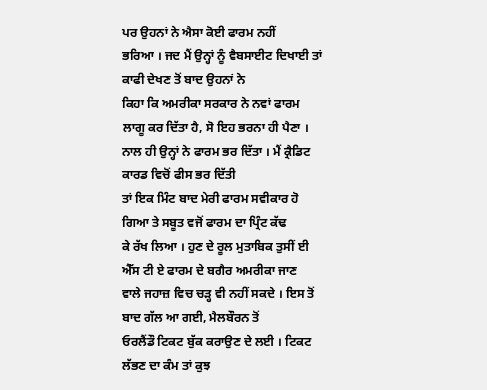ਪਰ ਉਹਨਾਂ ਨੇ ਐਸਾ ਕੋਈ ਫਾਰਮ ਨਹੀਂ
ਭਰਿਆ । ਜਦ ਮੈਂ ਉਨ੍ਹਾਂ ਨੂੰ ਵੈਬਸਾਈਟ ਦਿਖਾਈ ਤਾਂ ਕਾਫੀ ਦੇਖਣ ਤੋਂ ਬਾਦ ਉਹਨਾਂ ਨੇ
ਕਿਹਾ ਕਿ ਅਮਰੀਕਾ ਸਰਕਾਰ ਨੇ ਨਵਾਂ ਫਾਰਮ ਲਾਗੂ ਕਰ ਦਿੱਤਾ ਹੈ, ਸੋ ਇਹ ਭਰਨਾ ਹੀ ਪੈਣਾ ।
ਨਾਲ ਹੀ ਉਨ੍ਹਾਂ ਨੇ ਫਾਰਮ ਭਰ ਦਿੱਤਾ । ਮੈਂ ਕ੍ਰੈਡਿਟ ਕਾਰਡ ਵਿਚੋਂ ਫੀਸ ਭਰ ਦਿੱਤੀ
ਤਾਂ ਇਕ ਮਿੰਟ ਬਾਦ ਮੇਰੀ ਫਾਰਮ ਸਵੀਕਾਰ ਹੋ ਗਿਆ ਤੇ ਸਬੂਤ ਵਜੋਂ ਫਾਰਮ ਦਾ ਪ੍ਰਿੰਟ ਕੱਢ
ਕੇ ਰੱਖ ਲਿਆ । ਹੁਣ ਦੇ ਰੂਲ ਮੁਤਾਬਿਕ ਤੁਸੀਂ ਈ ਐੱਸ ਟੀ ਏ ਫਾਰਮ ਦੇ ਬਗੈਰ ਅਮਰੀਕਾ ਜਾਣ
ਵਾਲੇ ਜਹਾਜ਼ ਵਿਚ ਚੜ੍ਹ ਵੀ ਨਹੀਂ ਸਕਦੇ । ਇਸ ਤੋਂ ਬਾਦ ਗੱਲ ਆ ਗਈ, ਮੈਲਬੌਰਨ ਤੋਂ
ਓਰਲੈਂਡੌ ਟਿਕਟ ਬੁੱਕ ਕਰਾਉਣ ਦੇ ਲਈ । ਟਿਕਟ ਲੱਭਣ ਦਾ ਕੰਮ ਤਾਂ ਕੁਝ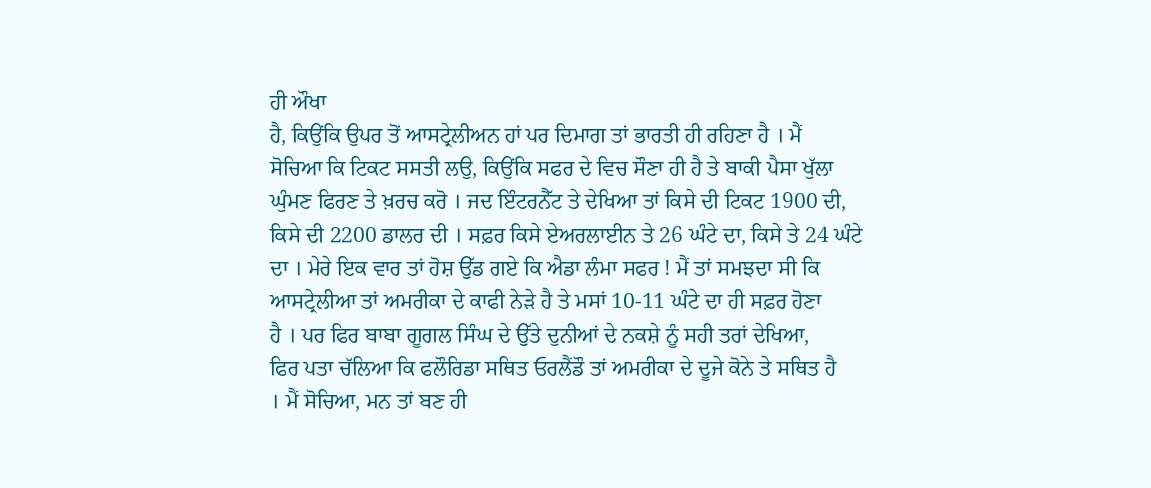ਹੀ ਔਖਾ
ਹੈ, ਕਿਉਂਕਿ ਉਪਰ ਤੋਂ ਆਸਟ੍ਰੇਲੀਅਨ ਹਾਂ ਪਰ ਦਿਮਾਗ ਤਾਂ ਭਾਰਤੀ ਹੀ ਰਹਿਣਾ ਹੈ । ਮੈਂ
ਸੋਚਿਆ ਕਿ ਟਿਕਟ ਸਸਤੀ ਲਉ, ਕਿਉਂਕਿ ਸਫਰ ਦੇ ਵਿਚ ਸੌਣਾ ਹੀ ਹੈ ਤੇ ਬਾਕੀ ਪੈਸਾ ਖੁੱਲਾ
ਘੁੰਮਣ ਫਿਰਣ ਤੇ ਖ਼ਰਚ ਕਰੋ । ਜਦ ਇੰਟਰਨੈੱਟ ਤੇ ਦੇਖਿਆ ਤਾਂ ਕਿਸੇ ਦੀ ਟਿਕਟ 1900 ਦੀ,
ਕਿਸੇ ਦੀ 2200 ਡਾਲਰ ਦੀ । ਸਫ਼ਰ ਕਿਸੇ ਏਅਰਲਾਈਨ ਤੇ 26 ਘੰਟੇ ਦਾ, ਕਿਸੇ ਤੇ 24 ਘੰਟੇ
ਦਾ । ਮੇਰੇ ਇਕ ਵਾਰ ਤਾਂ ਹੋਸ਼ ਉੱਡ ਗਏ ਕਿ ਐਡਾ ਲੰਮਾ ਸਫਰ ! ਮੈਂ ਤਾਂ ਸਮਝਦਾ ਸੀ ਕਿ
ਆਸਟ੍ਰੇਲੀਆ ਤਾਂ ਅਮਰੀਕਾ ਦੇ ਕਾਫੀ ਨੇੜੇ ਹੈ ਤੇ ਮਸਾਂ 10-11 ਘੰਟੇ ਦਾ ਹੀ ਸਫ਼ਰ ਹੋਣਾ
ਹੈ । ਪਰ ਫਿਰ ਬਾਬਾ ਗੂਗਲ ਸਿੰਘ ਦੇ ਉੱਤੇ ਦੁਨੀਆਂ ਦੇ ਨਕਸ਼ੇ ਨੂੰ ਸਹੀ ਤਰਾਂ ਦੇਖਿਆ,
ਫਿਰ ਪਤਾ ਚੱਲਿਆ ਕਿ ਫਲੌਰਿਡਾ ਸਥਿਤ ਓਰਲੈਂਡੌ ਤਾਂ ਅਮਰੀਕਾ ਦੇ ਦੂਜੇ ਕੋਨੇ ਤੇ ਸਥਿਤ ਹੈ
। ਮੈਂ ਸੋਚਿਆ, ਮਨ ਤਾਂ ਬਣ ਹੀ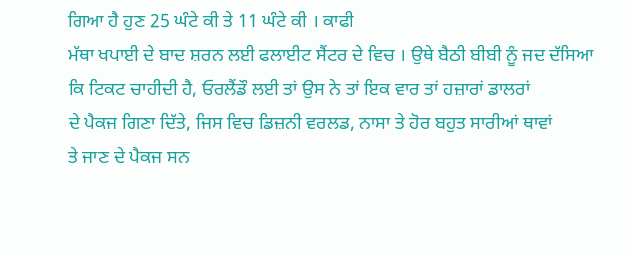ਗਿਆ ਹੈ ਹੁਣ 25 ਘੰਟੇ ਕੀ ਤੇ 11 ਘੰਟੇ ਕੀ । ਕਾਫੀ
ਮੱਥਾ ਖਪਾਈ ਦੇ ਬਾਦ ਸ਼ਰਨ ਲਈ ਫਲਾਈਟ ਸੈਂਟਰ ਦੇ ਵਿਚ । ਉਥੇ ਬੈਠੀ ਬੀਬੀ ਨੂੰ ਜਦ ਦੱਸਿਆ
ਕਿ ਟਿਕਟ ਚਾਹੀਦੀ ਹੈ, ਓਰਲੈਂਡੌ ਲਈ ਤਾਂ ਉਸ ਨੇ ਤਾਂ ਇਕ ਵਾਰ ਤਾਂ ਹਜ਼ਾਰਾਂ ਡਾਲਰਾਂ
ਦੇ ਪੈਕਜ ਗਿਣਾ ਦਿੱਤੇ, ਜਿਸ ਵਿਚ ਡਿਜ਼ਨੀ ਵਰਲਡ, ਨਾਸਾ ਤੇ ਹੋਰ ਬਹੁਤ ਸਾਰੀਆਂ ਥਾਵਾਂ
ਤੇ ਜਾਣ ਦੇ ਪੈਕਜ ਸਨ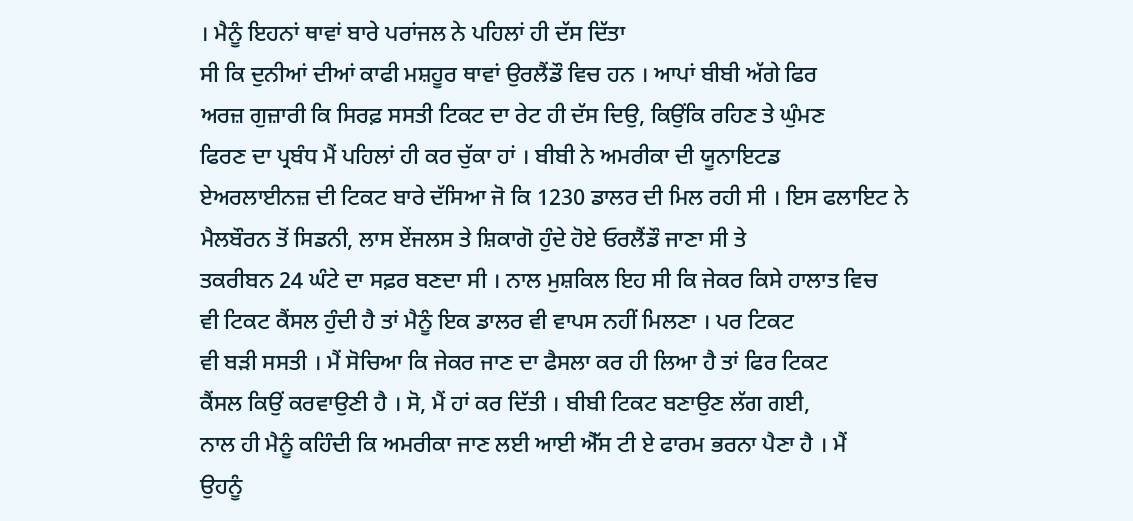। ਮੈਨੂੰ ਇਹਨਾਂ ਥਾਵਾਂ ਬਾਰੇ ਪਰਾਂਜਲ ਨੇ ਪਹਿਲਾਂ ਹੀ ਦੱਸ ਦਿੱਤਾ
ਸੀ ਕਿ ਦੁਨੀਆਂ ਦੀਆਂ ਕਾਫੀ ਮਸ਼ਹੂਰ ਥਾਵਾਂ ਉਰਲੈਂਡੌ ਵਿਚ ਹਨ । ਆਪਾਂ ਬੀਬੀ ਅੱਗੇ ਫਿਰ
ਅਰਜ਼ ਗੁਜ਼ਾਰੀ ਕਿ ਸਿਰਫ਼ ਸਸਤੀ ਟਿਕਟ ਦਾ ਰੇਟ ਹੀ ਦੱਸ ਦਿਉ, ਕਿਉਂਕਿ ਰਹਿਣ ਤੇ ਘੁੰਮਣ
ਫਿਰਣ ਦਾ ਪ੍ਰਬੰਧ ਮੈਂ ਪਹਿਲਾਂ ਹੀ ਕਰ ਚੁੱਕਾ ਹਾਂ । ਬੀਬੀ ਨੇ ਅਮਰੀਕਾ ਦੀ ਯੂਨਾਇਟਡ
ਏਅਰਲਾਈਨਜ਼ ਦੀ ਟਿਕਟ ਬਾਰੇ ਦੱਸਿਆ ਜੋ ਕਿ 1230 ਡਾਲਰ ਦੀ ਮਿਲ ਰਹੀ ਸੀ । ਇਸ ਫਲਾਇਟ ਨੇ
ਮੈਲਬੌਰਨ ਤੋਂ ਸਿਡਨੀ, ਲਾਸ ਏਂਜਲਸ ਤੇ ਸ਼ਿਕਾਗੋ ਹੁੰਦੇ ਹੋਏ ਓਰਲੈਂਡੌ ਜਾਣਾ ਸੀ ਤੇ
ਤਕਰੀਬਨ 24 ਘੰਟੇ ਦਾ ਸਫ਼ਰ ਬਣਦਾ ਸੀ । ਨਾਲ ਮੁਸ਼ਕਿਲ ਇਹ ਸੀ ਕਿ ਜੇਕਰ ਕਿਸੇ ਹਾਲਾਤ ਵਿਚ
ਵੀ ਟਿਕਟ ਕੈਂਸਲ ਹੁੰਦੀ ਹੈ ਤਾਂ ਮੈਨੂੰ ਇਕ ਡਾਲਰ ਵੀ ਵਾਪਸ ਨਹੀਂ ਮਿਲਣਾ । ਪਰ ਟਿਕਟ
ਵੀ ਬੜੀ ਸਸਤੀ । ਮੈਂ ਸੋਚਿਆ ਕਿ ਜੇਕਰ ਜਾਣ ਦਾ ਫੈਸਲਾ ਕਰ ਹੀ ਲਿਆ ਹੈ ਤਾਂ ਫਿਰ ਟਿਕਟ
ਕੈਂਸਲ ਕਿਉਂ ਕਰਵਾਉਣੀ ਹੈ । ਸੋ, ਮੈਂ ਹਾਂ ਕਰ ਦਿੱਤੀ । ਬੀਬੀ ਟਿਕਟ ਬਣਾਉਣ ਲੱਗ ਗਈ,
ਨਾਲ ਹੀ ਮੈਨੂੰ ਕਹਿੰਦੀ ਕਿ ਅਮਰੀਕਾ ਜਾਣ ਲਈ ਆਈ ਐੱਸ ਟੀ ਏ ਫਾਰਮ ਭਰਨਾ ਪੈਣਾ ਹੈ । ਮੈਂ
ਉਹਨੂੰ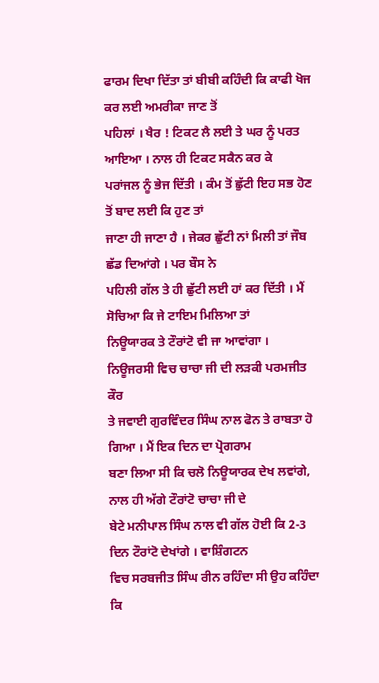ਫਾਰਮ ਦਿਖਾ ਦਿੱਤਾ ਤਾਂ ਬੀਬੀ ਕਹਿੰਦੀ ਕਿ ਕਾਫੀ ਖੋਜ ਕਰ ਲਈ ਅਮਰੀਕਾ ਜਾਣ ਤੋਂ
ਪਹਿਲਾਂ । ਖੈਰ ! ਟਿਕਟ ਲੈ ਲਈ ਤੇ ਘਰ ਨੂੰ ਪਰਤ ਆਇਆ । ਨਾਲ ਹੀ ਟਿਕਟ ਸਕੈਨ ਕਰ ਕੇ
ਪਰਾਂਜਲ ਨੂੰ ਭੇਜ ਦਿੱਤੀ । ਕੰਮ ਤੋਂ ਛੁੱਟੀ ਇਹ ਸਭ ਹੋਣ ਤੋਂ ਬਾਦ ਲਈ ਕਿ ਹੁਣ ਤਾਂ
ਜਾਣਾ ਹੀ ਜਾਣਾ ਹੈ । ਜੇਕਰ ਛੁੱਟੀ ਨਾਂ ਮਿਲੀ ਤਾਂ ਜੌਬ ਛੱਡ ਦਿਆਂਗੇ । ਪਰ ਬੌਸ ਨੇ
ਪਹਿਲੀ ਗੱਲ ਤੇ ਹੀ ਛੁੱਟੀ ਲਈ ਹਾਂ ਕਰ ਦਿੱਤੀ । ਮੈਂ ਸੋਚਿਆ ਕਿ ਜੇ ਟਾਇਮ ਮਿਲਿਆ ਤਾਂ
ਨਿਊਯਾਰਕ ਤੇ ਟੌਰਾਂਟੋ ਵੀ ਜਾ ਆਵਾਂਗਾ । ਨਿਊਜਰਸੀ ਵਿਚ ਚਾਚਾ ਜੀ ਦੀ ਲੜਕੀ ਪਰਮਜੀਤ ਕੌਰ
ਤੇ ਜਵਾਈ ਗੁਰਵਿੰਦਰ ਸਿੰਘ ਨਾਲ ਫੋਨ ਤੇ ਰਾਬਤਾ ਹੋ ਗਿਆ । ਮੈਂ ਇਕ ਦਿਨ ਦਾ ਪ੍ਰੋਗਰਾਮ
ਬਣਾ ਲਿਆ ਸੀ ਕਿ ਚਲੋ ਨਿਊਯਾਰਕ ਦੇਖ ਲਵਾਂਗੇ, ਨਾਲ ਹੀ ਅੱਗੇ ਟੌਰਾਂਟੋ ਚਾਚਾ ਜੀ ਦੇ
ਬੇਟੇ ਮਨੀਪਾਲ ਸਿੰਘ ਨਾਲ ਵੀ ਗੱਲ ਹੋਈ ਕਿ 2-3 ਦਿਨ ਟੌਰਾਂਟੋ ਦੇਖਾਂਗੇ । ਵਾਸ਼ਿੰਗਟਨ
ਵਿਚ ਸਰਬਜੀਤ ਸਿੰਘ ਰੀਨ ਰਹਿੰਦਾ ਸੀ ਉਹ ਕਹਿੰਦਾ ਕਿ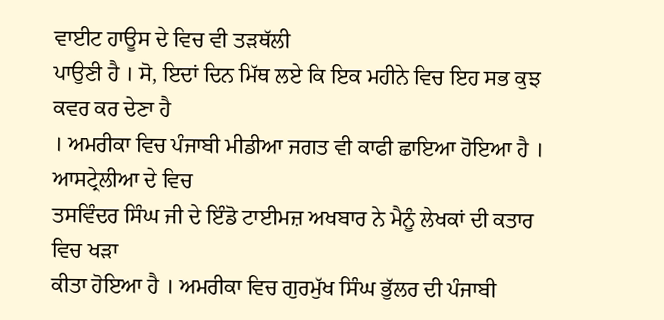ਵਾਈਟ ਹਾਊਸ ਦੇ ਵਿਚ ਵੀ ਤੜਥੱਲੀ
ਪਾਉਣੀ ਹੈ । ਸੋ, ਇਦਾਂ ਦਿਨ ਮਿੱਥ ਲਏ ਕਿ ਇਕ ਮਹੀਨੇ ਵਿਚ ਇਹ ਸਭ ਕੁਝ ਕਵਰ ਕਰ ਦੇਣਾ ਹੈ
। ਅਮਰੀਕਾ ਵਿਚ ਪੰਜਾਬੀ ਮੀਡੀਆ ਜਗਤ ਵੀ ਕਾਫੀ ਛਾਇਆ ਹੋਇਆ ਹੈ । ਆਸਟ੍ਰੇਲੀਆ ਦੇ ਵਿਚ
ਤਸਵਿੰਦਰ ਸਿੰਘ ਜੀ ਦੇ ਇੰਡੋ ਟਾਈਮਜ਼ ਅਖਬਾਰ ਨੇ ਮੈਨੂੰ ਲੇਖਕਾਂ ਦੀ ਕਤਾਰ ਵਿਚ ਖੜਾ
ਕੀਤਾ ਹੋਇਆ ਹੈ । ਅਮਰੀਕਾ ਵਿਚ ਗੁਰਮੁੱਖ ਸਿੰਘ ਭੁੱਲਰ ਦੀ ਪੰਜਾਬੀ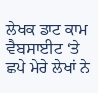ਲੇਖਕ ਡਾਟ ਕਾਮ
ਵੈਬਸਾਈਟ ‘ਤੇ ਛਪੇ ਮੇਰੇ ਲੇਖਾਂ ਨੇ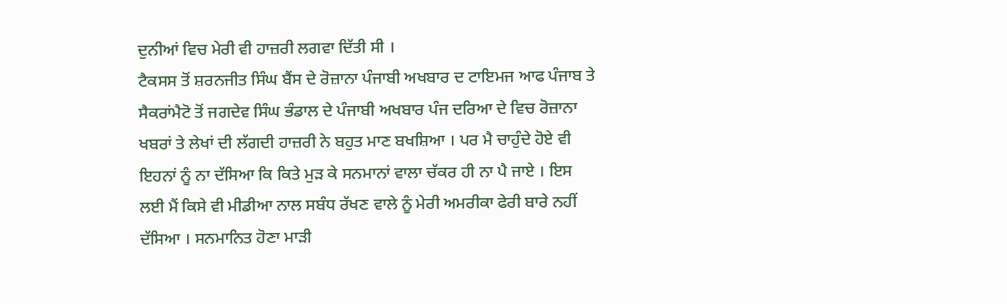ਦੁਨੀਆਂ ਵਿਚ ਮੇਰੀ ਵੀ ਹਾਜ਼ਰੀ ਲਗਵਾ ਦਿੱਤੀ ਸੀ ।
ਟੈਕਸਸ ਤੋਂ ਸ਼ਰਨਜੀਤ ਸਿੰਘ ਬੈਂਸ ਦੇ ਰੋਜ਼ਾਨਾ ਪੰਜਾਬੀ ਅਖਬਾਰ ਦ ਟਾਇਮਜ ਆਫ ਪੰਜਾਬ ਤੇ
ਸੈਕਰਾਂਮੈਟੋ ਤੋਂ ਜਗਦੇਵ ਸਿੰਘ ਭੰਡਾਲ ਦੇ ਪੰਜਾਬੀ ਅਖਬਾਰ ਪੰਜ ਦਰਿਆ ਦੇ ਵਿਚ ਰੋਜ਼ਾਨਾ
ਖਬਰਾਂ ਤੇ ਲੇਖਾਂ ਦੀ ਲੱਗਦੀ ਹਾਜ਼ਰੀ ਨੇ ਬਹੁਤ ਮਾਣ ਬਖਸ਼ਿਆ । ਪਰ ਮੈ ਚਾਹੁੰਦੇ ਹੋਏ ਵੀ
ਇਹਨਾਂ ਨੂੰ ਨਾ ਦੱਸਿਆ ਕਿ ਕਿਤੇ ਮੁੜ ਕੇ ਸਨਮਾਨਾਂ ਵਾਲਾ ਚੱਕਰ ਹੀ ਨਾ ਪੈ ਜਾਏ । ਇਸ
ਲਈ ਮੈਂ ਕਿਸੇ ਵੀ ਮੀਡੀਆ ਨਾਲ ਸਬੰਧ ਰੱਖਣ ਵਾਲੇ ਨੂੰ ਮੇਰੀ ਅਮਰੀਕਾ ਫੇਰੀ ਬਾਰੇ ਨਹੀਂ
ਦੱਸਿਆ । ਸਨਮਾਨਿਤ ਹੋਣਾ ਮਾੜੀ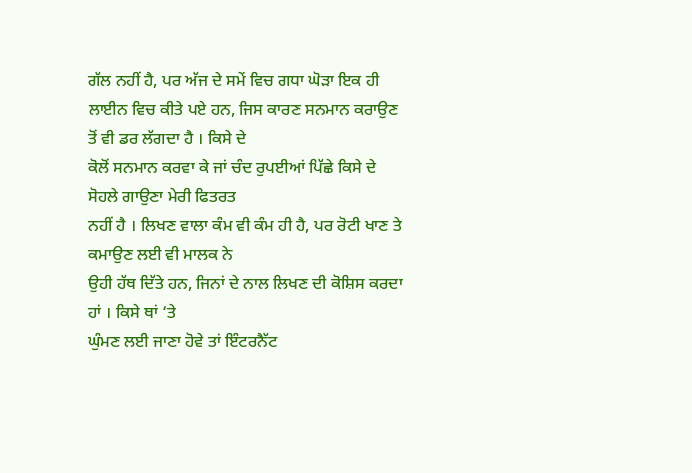ਗੱਲ ਨਹੀਂ ਹੈ, ਪਰ ਅੱਜ ਦੇ ਸਮੇਂ ਵਿਚ ਗਧਾ ਘੋੜਾ ਇਕ ਹੀ
ਲਾਈਨ ਵਿਚ ਕੀਤੇ ਪਏ ਹਨ, ਜਿਸ ਕਾਰਣ ਸਨਮਾਨ ਕਰਾਉਣ ਤੋਂ ਵੀ ਡਰ ਲੱਗਦਾ ਹੈ । ਕਿਸੇ ਦੇ
ਕੋਲੋਂ ਸਨਮਾਨ ਕਰਵਾ ਕੇ ਜਾਂ ਚੰਦ ਰੁਪਈਆਂ ਪਿੱਛੇ ਕਿਸੇ ਦੇ ਸੋਹਲੇ ਗਾਉਣਾ ਮੇਰੀ ਫਿਤਰਤ
ਨਹੀਂ ਹੈ । ਲਿਖਣ ਵਾਲਾ ਕੰਮ ਵੀ ਕੰਮ ਹੀ ਹੈ, ਪਰ ਰੋਟੀ ਖਾਣ ਤੇ ਕਮਾਉਣ ਲਈ ਵੀ ਮਾਲਕ ਨੇ
ਉਹੀ ਹੱਥ ਦਿੱਤੇ ਹਨ, ਜਿਨਾਂ ਦੇ ਨਾਲ ਲਿਖਣ ਦੀ ਕੋਸ਼ਿਸ ਕਰਦਾ ਹਾਂ । ਕਿਸੇ ਥਾਂ ‘ਤੇ
ਘੁੰਮਣ ਲਈ ਜਾਣਾ ਹੋਵੇ ਤਾਂ ਇੰਟਰਨੈੱਟ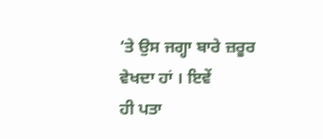‘ਤੇ ਉਸ ਜਗ੍ਹਾ ਬਾਰੇ ਜ਼ਰੂਰ ਵੇਖਦਾ ਹਾਂ । ਇਵੇਂ
ਹੀ ਪਤਾ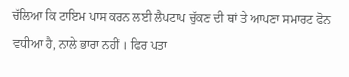ਚੱਲਿਆ ਕਿ ਟਾਇਮ ਪਾਸ ਕਰਨ ਲਈ ਲੈਪਟਾਪ ਚੁੱਕਣ ਦੀ ਥਾਂ ਤੇ ਆਪਣਾ ਸਮਾਰਟ ਫੋਨ
ਵਧੀਆ ਹੈ, ਨਾਲੇ ਭਾਰਾ ਨਹੀਂ । ਫਿਰ ਪਤਾ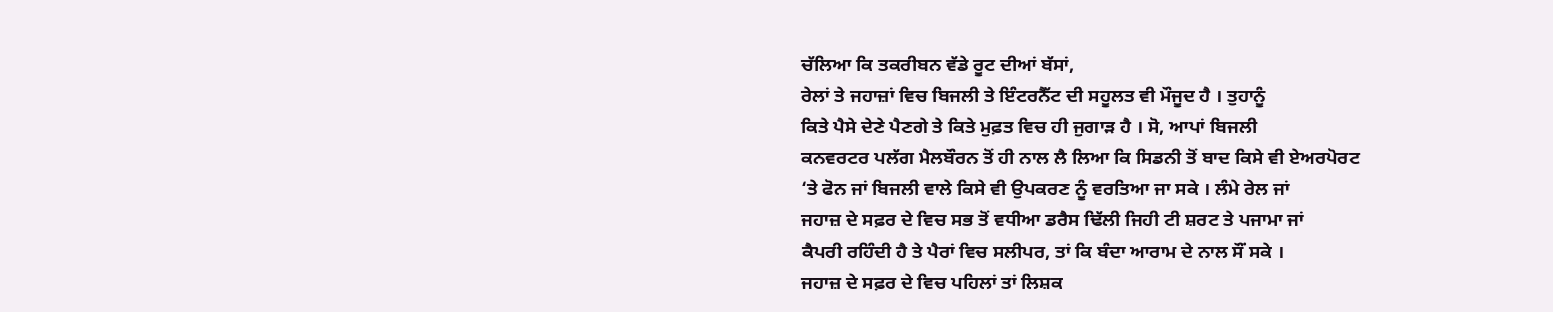ਚੱਲਿਆ ਕਿ ਤਕਰੀਬਨ ਵੱਡੇ ਰੂਟ ਦੀਆਂ ਬੱਸਾਂ,
ਰੇਲਾਂ ਤੇ ਜਹਾਜ਼ਾਂ ਵਿਚ ਬਿਜਲੀ ਤੇ ਇੰਟਰਨੈੱਟ ਦੀ ਸਹੂਲਤ ਵੀ ਮੌਜੂਦ ਹੈ । ਤੁਹਾਨੂੰ
ਕਿਤੇ ਪੈਸੇ ਦੇਣੇ ਪੈਣਗੇ ਤੇ ਕਿਤੇ ਮੁਫ਼ਤ ਵਿਚ ਹੀ ਜੁਗਾੜ ਹੈ । ਸੋ, ਆਪਾਂ ਬਿਜਲੀ
ਕਨਵਰਟਰ ਪਲੱਗ ਮੈਲਬੌਰਨ ਤੋਂ ਹੀ ਨਾਲ ਲੈ ਲਿਆ ਕਿ ਸਿਡਨੀ ਤੋਂ ਬਾਦ ਕਿਸੇ ਵੀ ਏਅਰਪੋਰਟ
‘ਤੇ ਫੋਨ ਜਾਂ ਬਿਜਲੀ ਵਾਲੇ ਕਿਸੇ ਵੀ ਉਪਕਰਣ ਨੂੰ ਵਰਤਿਆ ਜਾ ਸਕੇ । ਲੰਮੇ ਰੇਲ ਜਾਂ
ਜਹਾਜ਼ ਦੇ ਸਫ਼ਰ ਦੇ ਵਿਚ ਸਭ ਤੋਂ ਵਧੀਆ ਡਰੈਸ ਢਿੱਲੀ ਜਿਹੀ ਟੀ ਸ਼ਰਟ ਤੇ ਪਜਾਮਾ ਜਾਂ
ਕੈਪਰੀ ਰਹਿੰਦੀ ਹੈ ਤੇ ਪੈਰਾਂ ਵਿਚ ਸਲੀਪਰ, ਤਾਂ ਕਿ ਬੰਦਾ ਆਰਾਮ ਦੇ ਨਾਲ ਸੌਂ ਸਕੇ ।
ਜਹਾਜ਼ ਦੇ ਸਫ਼ਰ ਦੇ ਵਿਚ ਪਹਿਲਾਂ ਤਾਂ ਲਿਸ਼ਕ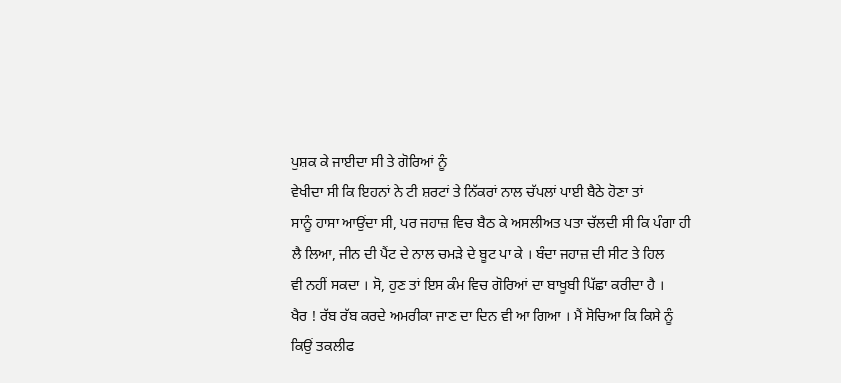ਪੁਸ਼ਕ ਕੇ ਜਾਈਦਾ ਸੀ ਤੇ ਗੋਰਿਆਂ ਨੂੰ
ਵੇਖੀਦਾ ਸੀ ਕਿ ਇਹਨਾਂ ਨੇ ਟੀ ਸ਼ਰਟਾਂ ਤੇ ਨਿੱਕਰਾਂ ਨਾਲ ਚੱਪਲਾਂ ਪਾਈ ਬੈਠੇ ਹੋਣਾ ਤਾਂ
ਸਾਨੂੰ ਹਾਸਾ ਆਉਂਦਾ ਸੀ, ਪਰ ਜਹਾਜ਼ ਵਿਚ ਬੈਠ ਕੇ ਅਸਲੀਅਤ ਪਤਾ ਚੱਲਦੀ ਸੀ ਕਿ ਪੰਗਾ ਹੀ
ਲੈ ਲਿਆ, ਜੀਨ ਦੀ ਪੈਂਟ ਦੇ ਨਾਲ ਚਮੜੇ ਦੇ ਬੂਟ ਪਾ ਕੇ । ਬੰਦਾ ਜਹਾਜ਼ ਦੀ ਸੀਟ ਤੇ ਹਿਲ
ਵੀ ਨਹੀਂ ਸਕਦਾ । ਸੋ, ਹੁਣ ਤਾਂ ਇਸ ਕੰਮ ਵਿਚ ਗੋਰਿਆਂ ਦਾ ਬਾਖੂਬੀ ਪਿੱਛਾ ਕਰੀਦਾ ਹੈ ।
ਖੈਰ ! ਰੱਬ ਰੱਬ ਕਰਦੇ ਅਮਰੀਕਾ ਜਾਣ ਦਾ ਦਿਨ ਵੀ ਆ ਗਿਆ । ਮੈਂ ਸੋਚਿਆ ਕਿ ਕਿਸੇ ਨੂੰ
ਕਿਉਂ ਤਕਲੀਫ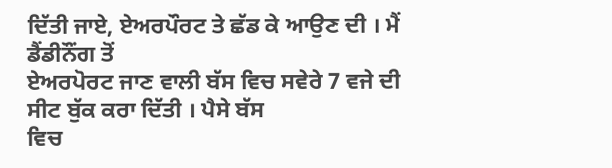ਦਿੱਤੀ ਜਾਏ, ਏਅਰਪੌਰਟ ਤੇ ਛੱਡ ਕੇ ਆਉਣ ਦੀ । ਮੈਂ ਡੈਂਡੀਨੌਂਗ ਤੋਂ
ਏਅਰਪੋਰਟ ਜਾਣ ਵਾਲੀ ਬੱਸ ਵਿਚ ਸਵੇਰੇ 7 ਵਜੇ ਦੀ ਸੀਟ ਬੁੱਕ ਕਰਾ ਦਿੱਤੀ । ਪੈਸੇ ਬੱਸ
ਵਿਚ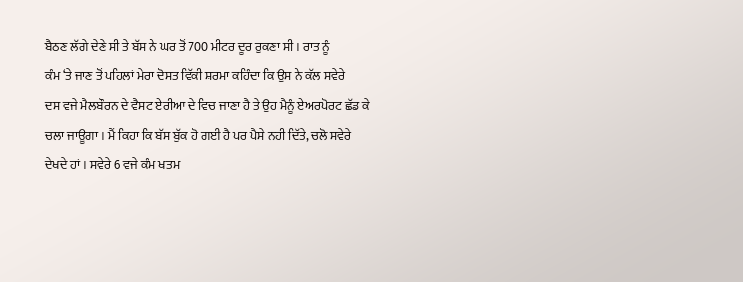ਬੈਠਣ ਲੱਗੇ ਦੇਣੇ ਸੀ ਤੇ ਬੱਸ ਨੇ ਘਰ ਤੋਂ 700 ਮੀਟਰ ਦੂਰ ਰੁਕਣਾ ਸੀ । ਰਾਤ ਨੂੰ
ਕੰਮ ‘ਤੇ ਜਾਣ ਤੋਂ ਪਹਿਲਾਂ ਮੇਰਾ ਦੋਸਤ ਵਿੱਕੀ ਸ਼ਰਮਾ ਕਹਿੰਦਾ ਕਿ ਉਸ ਨੇ ਕੱਲ ਸਵੇਰੇ
ਦਸ ਵਜੇ ਮੈਲਬੌਰਨ ਦੇ ਵੈਸਟ ਏਰੀਆ ਦੇ ਵਿਚ ਜਾਣਾ ਹੈ ਤੇ ਉਹ ਮੈਨੂੰ ਏਅਰਪੋਰਟ ਛੱਡ ਕੇ
ਚਲਾ ਜਾਊਗਾ । ਮੈਂ ਕਿਹਾ ਕਿ ਬੱਸ ਬੁੱਕ ਹੋ ਗਈ ਹੈ ਪਰ ਪੈਸੇ ਨਹੀ ਦਿੱਤੇ, ਚਲੋ ਸਵੇਰੇ
ਦੇਖਦੇ ਹਾਂ । ਸਵੇਰੇ 6 ਵਜੇ ਕੰਮ ਖਤਮ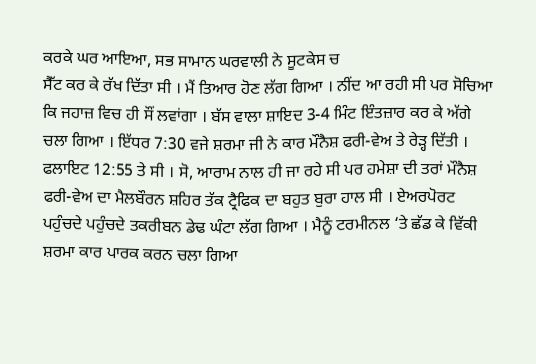ਕਰਕੇ ਘਰ ਆਇਆ, ਸਭ ਸਾਮਾਨ ਘਰਵਾਲੀ ਨੇ ਸੂਟਕੇਸ ਚ
ਸੈੱਟ ਕਰ ਕੇ ਰੱਖ ਦਿੱਤਾ ਸੀ । ਮੈਂ ਤਿਆਰ ਹੋਣ ਲੱਗ ਗਿਆ । ਨੀਂਦ ਆ ਰਹੀ ਸੀ ਪਰ ਸੋਚਿਆ
ਕਿ ਜਹਾਜ਼ ਵਿਚ ਹੀ ਸੌਂ ਲਵਾਂਗਾ । ਬੱਸ ਵਾਲਾ ਸ਼ਾਇਦ 3-4 ਮਿੰਟ ਇੰਤਜ਼ਾਰ ਕਰ ਕੇ ਅੱਗੇ
ਚਲਾ ਗਿਆ । ਇੱਧਰ 7:30 ਵਜੇ ਸ਼ਰਮਾ ਜੀ ਨੇ ਕਾਰ ਮੌਨੈਸ਼ ਫਰੀ-ਵੇਅ ਤੇ ਰੇੜ੍ਹ ਦਿੱਤੀ ।
ਫਲਾਇਟ 12:55 ਤੇ ਸੀ । ਸੋ, ਆਰਾਮ ਨਾਲ ਹੀ ਜਾ ਰਹੇ ਸੀ ਪਰ ਹਮੇਸ਼ਾ ਦੀ ਤਰਾਂ ਮੌਨੈਸ਼
ਫਰੀ-ਵੇਅ ਦਾ ਮੈਲਬੌਰਨ ਸ਼ਹਿਰ ਤੱਕ ਟ੍ਰੈਫਿਕ ਦਾ ਬਹੁਤ ਬੁਰਾ ਹਾਲ ਸੀ । ਏਅਰਪੋਰਟ
ਪਹੁੰਚਦੇ ਪਹੁੰਚਦੇ ਤਕਰੀਬਨ ਡੇਢ ਘੰਟਾ ਲੱਗ ਗਿਆ । ਮੈਨੂੰ ਟਰਮੀਨਲ ‘ਤੇ ਛੱਡ ਕੇ ਵਿੱਕੀ
ਸ਼ਰਮਾ ਕਾਰ ਪਾਰਕ ਕਰਨ ਚਲਾ ਗਿਆ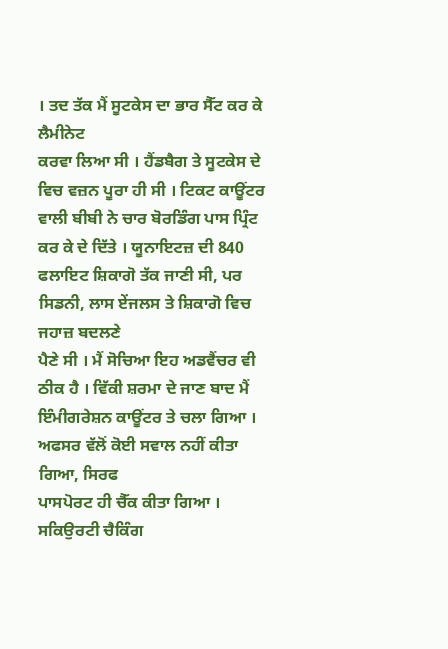। ਤਦ ਤੱਕ ਮੈਂ ਸੂਟਕੇਸ ਦਾ ਭਾਰ ਸੈੱਟ ਕਰ ਕੇ ਲੈਮੀਨੇਟ
ਕਰਵਾ ਲਿਆ ਸੀ । ਹੈਂਡਬੈਗ ਤੇ ਸੂਟਕੇਸ ਦੇ ਵਿਚ ਵਜ਼ਨ ਪੂਰਾ ਹੀ ਸੀ । ਟਿਕਟ ਕਾਊਂਟਰ
ਵਾਲੀ ਬੀਬੀ ਨੇ ਚਾਰ ਬੋਰਡਿੰਗ ਪਾਸ ਪ੍ਰਿੰਟ ਕਰ ਕੇ ਦੇ ਦਿੱਤੇ । ਯੂਨਾਇਟਜ਼ ਦੀ 840
ਫਲਾਇਟ ਸ਼ਿਕਾਗੋ ਤੱਕ ਜਾਣੀ ਸੀ, ਪਰ ਸਿਡਨੀ, ਲਾਸ ਏਂਜਲਸ ਤੇ ਸ਼ਿਕਾਗੋ ਵਿਚ ਜਹਾਜ਼ ਬਦਲਣੇ
ਪੈਣੇ ਸੀ । ਮੈਂ ਸੋਚਿਆ ਇਹ ਅਡਵੈਂਚਰ ਵੀ ਠੀਕ ਹੈ । ਵਿੱਕੀ ਸ਼ਰਮਾ ਦੇ ਜਾਣ ਬਾਦ ਮੈਂ
ਇੰਮੀਗਰੇਸ਼ਨ ਕਾਊਂਟਰ ਤੇ ਚਲਾ ਗਿਆ । ਅਫਸਰ ਵੱਲੋਂ ਕੋਈ ਸਵਾਲ ਨਹੀਂ ਕੀਤਾ ਗਿਆ, ਸਿਰਫ
ਪਾਸਪੋਰਟ ਹੀ ਚੈੱਕ ਕੀਤਾ ਗਿਆ । ਸਕਿਉਰਟੀ ਚੈਕਿੰਗ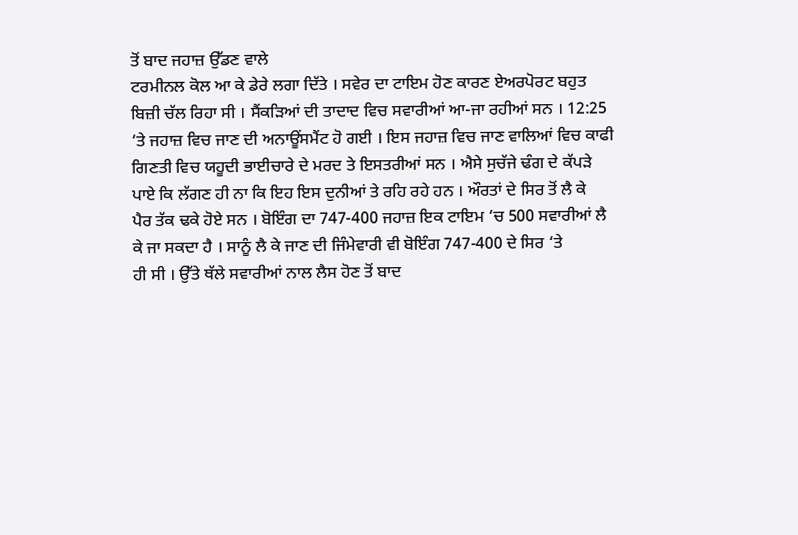ਤੋਂ ਬਾਦ ਜਹਾਜ਼ ਉੱਡਣ ਵਾਲੇ
ਟਰਮੀਨਲ ਕੋਲ ਆ ਕੇ ਡੇਰੇ ਲਗਾ ਦਿੱਤੇ । ਸਵੇਰ ਦਾ ਟਾਇਮ ਹੋਣ ਕਾਰਣ ਏਅਰਪੋਰਟ ਬਹੁਤ
ਬਿਜ਼ੀ ਚੱਲ ਰਿਹਾ ਸੀ । ਸੈਂਕੜਿਆਂ ਦੀ ਤਾਦਾਦ ਵਿਚ ਸਵਾਰੀਆਂ ਆ-ਜਾ ਰਹੀਆਂ ਸਨ । 12:25
‘ਤੇ ਜਹਾਜ਼ ਵਿਚ ਜਾਣ ਦੀ ਅਨਾਊਂਸਮੈਂਟ ਹੋ ਗਈ । ਇਸ ਜਹਾਜ਼ ਵਿਚ ਜਾਣ ਵਾਲਿਆਂ ਵਿਚ ਕਾਫੀ
ਗਿਣਤੀ ਵਿਚ ਯਹੂਦੀ ਭਾਈਚਾਰੇ ਦੇ ਮਰਦ ਤੇ ਇਸਤਰੀਆਂ ਸਨ । ਐਸੇ ਸੁਚੱਜੇ ਢੰਗ ਦੇ ਕੱਪੜੇ
ਪਾਏ ਕਿ ਲੱਗਣ ਹੀ ਨਾ ਕਿ ਇਹ ਇਸ ਦੁਨੀਆਂ ਤੇ ਰਹਿ ਰਹੇ ਹਨ । ਔਰਤਾਂ ਦੇ ਸਿਰ ਤੋਂ ਲੈ ਕੇ
ਪੈਰ ਤੱਕ ਢਕੇ ਹੋਏ ਸਨ । ਬੋਇੰਗ ਦਾ 747-400 ਜਹਾਜ਼ ਇਕ ਟਾਇਮ ‘ਚ 500 ਸਵਾਰੀਆਂ ਲੈ
ਕੇ ਜਾ ਸਕਦਾ ਹੈ । ਸਾਨੂੰ ਲੈ ਕੇ ਜਾਣ ਦੀ ਜਿੰਮੇਵਾਰੀ ਵੀ ਬੋਇੰਗ 747-400 ਦੇ ਸਿਰ ‘ਤੇ
ਹੀ ਸੀ । ਉੱਤੇ ਥੱਲੇ ਸਵਾਰੀਆਂ ਨਾਲ ਲੈਸ ਹੋਣ ਤੋਂ ਬਾਦ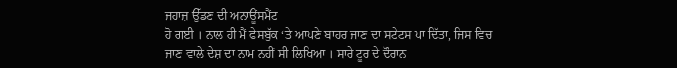ਜਹਾਜ਼ ਉੱਡਣ ਦੀ ਅਨਾਊਂਸਮੈਂਟ
ਹੋ ਗਈ । ਨਾਲ ਹੀ ਮੈਂ ਫੇਸਬੁੱਕ ‘ਤੇ ਆਪਣੇ ਬਾਹਰ ਜਾਣ ਦਾ ਸਟੇਟਸ ਪਾ ਦਿੱਤਾ, ਜਿਸ ਵਿਚ
ਜਾਣ ਵਾਲੇ ਦੇਸ਼ ਦਾ ਨਾਮ ਨਹੀਂ ਸੀ ਲਿਖਿਆ । ਸਾਰੇ ਟੂਰ ਦੇ ਦੌਰਾਨ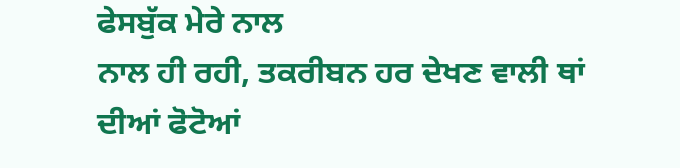ਫੇਸਬੁੱਕ ਮੇਰੇ ਨਾਲ
ਨਾਲ ਹੀ ਰਹੀ, ਤਕਰੀਬਨ ਹਰ ਦੇਖਣ ਵਾਲੀ ਥਾਂ ਦੀਆਂ ਫੋਟੋਆਂ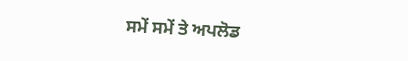ਸਮੇਂ ਸਮੇਂ ਤੇ ਅਪਲੋਡ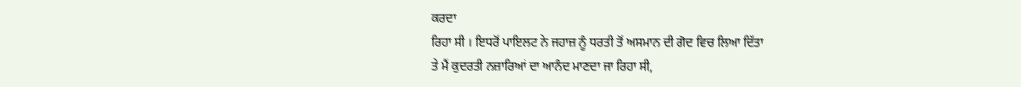ਕਰਦਾ
ਰਿਹਾ ਸੀ । ਇਧਰੋਂ ਪਾਇਲਟ ਨੇ ਜਹਾਜ਼ ਨੂੰ ਧਰਤੀ ਤੋਂ ਅਸਮਾਨ ਦੀ ਗੋਦ ਵਿਚ ਲਿਆ ਦਿੱਤਾ
ਤੇ ਮੈਂ ਕੁਦਰਤੀ ਨਜ਼ਾਰਿਆਂ ਦਾ ਆਨੰਦ ਮਾਣਦਾ ਜਾ ਰਿਹਾ ਸੀ,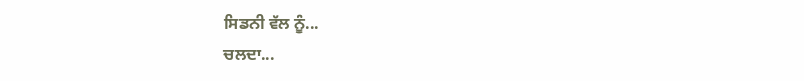ਸਿਡਨੀ ਵੱਲ ਨੂੰ...
ਚਲਦਾ...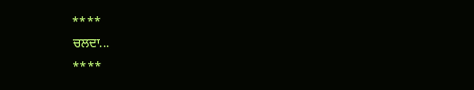****
ਚਲਦਾ...
****